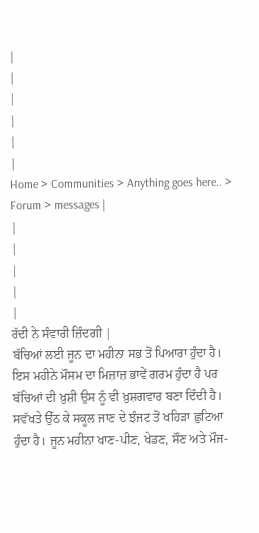|
|
|
|
|
|
Home > Communities > Anything goes here.. > Forum > messages |
|
|
|
|
|
ਰੱਦੀ ਨੇ ਸੰਵਾਰੀ ਜ਼ਿੰਦਗੀ |
ਬੱਚਿਆਂ ਲਈ ਜੂਨ ਦਾ ਮਹੀਨਾ ਸਭ ਤੋਂ ਪਿਆਰਾ ਹੁੰਦਾ ਹੈ। ਇਸ ਮਹੀਨੇ ਮੌਸਮ ਦਾ ਮਿਜ਼ਾਜ਼ ਭਾਵੇਂ ਗਰਮ ਹੁੰਦਾ ਹੈ ਪਰ ਬੱਚਿਆਂ ਦੀ ਖ਼ੁਸ਼ੀ ਉਸ ਨੂੰ ਵੀ ਖ਼ੁਸ਼ਗਵਾਰ ਬਣਾ ਦਿੰਦੀ ਹੈ। ਸਵੱਖਤੇ ਉੱਠ ਕੇ ਸਕੂਲ ਜਾਣ ਦੇ ਝੰਜਟ ਤੋਂ ਖਹਿੜਾ ਛੁਟਿਆ ਹੁੰਦਾ ਹੈ। ਜੂਨ ਮਹੀਨਾ ਖਾਣ-ਪੀਣ, ਖੇਡਣ, ਸੌਣ ਅਤੇ ਮੌਜ-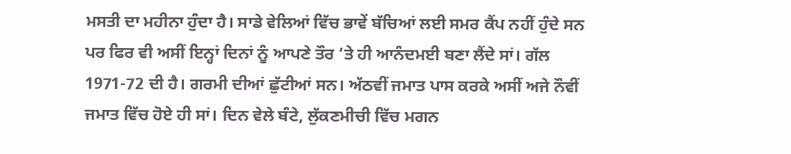ਮਸਤੀ ਦਾ ਮਹੀਨਾ ਹੁੰਦਾ ਹੈ। ਸਾਡੇ ਵੇਲਿਆਂ ਵਿੱਚ ਭਾਵੇਂ ਬੱਚਿਆਂ ਲਈ ਸਮਰ ਕੈਂਪ ਨਹੀਂ ਹੁੰਦੇ ਸਨ ਪਰ ਫਿਰ ਵੀ ਅਸੀਂ ਇਨ੍ਹਾਂ ਦਿਨਾਂ ਨੂੰ ਆਪਣੇ ਤੌਰ ‘ਤੇ ਹੀ ਆਨੰਦਮਈ ਬਣਾ ਲੈਂਦੇ ਸਾਂ। ਗੱਲ 1971-72 ਦੀ ਹੈ। ਗਰਮੀ ਦੀਆਂ ਛੁੱਟੀਆਂ ਸਨ। ਅੱਠਵੀਂ ਜਮਾਤ ਪਾਸ ਕਰਕੇ ਅਸੀਂ ਅਜੇ ਨੌਵੀਂ ਜਮਾਤ ਵਿੱਚ ਹੋਏ ਹੀ ਸਾਂ। ਦਿਨ ਵੇਲੇ ਬੰਟੇ, ਲੁੱਕਣਮੀਚੀ ਵਿੱਚ ਮਗਨ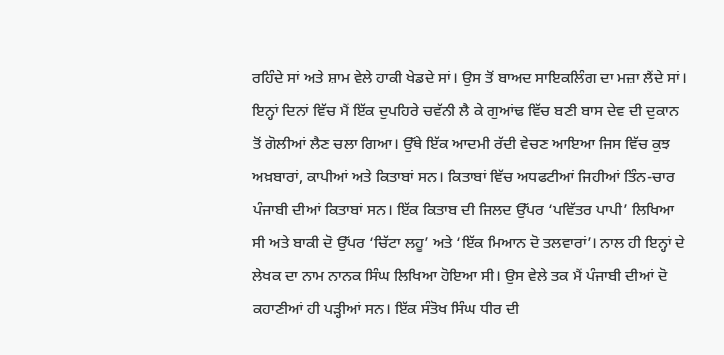ਰਹਿੰਦੇ ਸਾਂ ਅਤੇ ਸ਼ਾਮ ਵੇਲੇ ਹਾਕੀ ਖੇਡਦੇ ਸਾਂ। ਉਸ ਤੋਂ ਬਾਅਦ ਸਾਇਕਲਿੰਗ ਦਾ ਮਜ਼ਾ ਲੈਂਦੇ ਸਾਂ। ਇਨ੍ਹਾਂ ਦਿਨਾਂ ਵਿੱਚ ਮੈਂ ਇੱਕ ਦੁਪਹਿਰੇ ਚਵੱਨੀ ਲੈ ਕੇ ਗੁਆਂਢ ਵਿੱਚ ਬਣੀ ਬਾਸ ਦੇਵ ਦੀ ਦੁਕਾਨ ਤੋਂ ਗੋਲੀਆਂ ਲੈਣ ਚਲਾ ਗਿਆ। ਉੱਥੇ ਇੱਕ ਆਦਮੀ ਰੱਦੀ ਵੇਚਣ ਆਇਆ ਜਿਸ ਵਿੱਚ ਕੁਝ ਅਖ਼ਬਾਰਾਂ, ਕਾਪੀਆਂ ਅਤੇ ਕਿਤਾਬਾਂ ਸਨ। ਕਿਤਾਬਾਂ ਵਿੱਚ ਅਧਫਟੀਆਂ ਜਿਹੀਆਂ ਤਿੰਨ-ਚਾਰ ਪੰਜਾਬੀ ਦੀਆਂ ਕਿਤਾਬਾਂ ਸਨ। ਇੱਕ ਕਿਤਾਬ ਦੀ ਜਿਲਦ ਉੱਪਰ ‘ਪਵਿੱਤਰ ਪਾਪੀ’ ਲਿਖਿਆ ਸੀ ਅਤੇ ਬਾਕੀ ਦੋ ਉੱਪਰ ‘ਚਿੱਟਾ ਲਹੂ’ ਅਤੇ ‘ਇੱਕ ਮਿਆਨ ਦੋ ਤਲਵਾਰਾਂ’। ਨਾਲ ਹੀ ਇਨ੍ਹਾਂ ਦੇ ਲੇਖਕ ਦਾ ਨਾਮ ਨਾਨਕ ਸਿੰਘ ਲਿਖਿਆ ਹੋਇਆ ਸੀ। ਉਸ ਵੇਲੇ ਤਕ ਮੈਂ ਪੰਜਾਬੀ ਦੀਆਂ ਦੋ ਕਹਾਣੀਆਂ ਹੀ ਪੜ੍ਹੀਆਂ ਸਨ। ਇੱਕ ਸੰਤੋਖ ਸਿੰਘ ਧੀਰ ਦੀ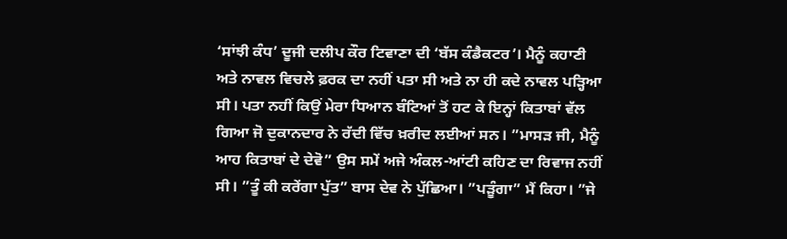‘ਸਾਂਝੀ ਕੰਧ’ ਦੂਜੀ ਦਲੀਪ ਕੌਰ ਟਿਵਾਣਾ ਦੀ ‘ਬੱਸ ਕੰਡੈਕਟਰ’। ਮੈਨੂੰ ਕਹਾਣੀ ਅਤੇ ਨਾਵਲ ਵਿਚਲੇ ਫ਼ਰਕ ਦਾ ਨਹੀਂ ਪਤਾ ਸੀ ਅਤੇ ਨਾ ਹੀ ਕਦੇ ਨਾਵਲ ਪੜ੍ਹਿਆ ਸੀ। ਪਤਾ ਨਹੀਂ ਕਿਉਂ ਮੇਰਾ ਧਿਆਨ ਬੰਟਿਆਂ ਤੋਂ ਹਟ ਕੇ ਇਨ੍ਹਾਂ ਕਿਤਾਬਾਂ ਵੱਲ ਗਿਆ ਜੋ ਦੁਕਾਨਦਾਰ ਨੇ ਰੱਦੀ ਵਿੱਚ ਖ਼ਰੀਦ ਲਈਆਂ ਸਨ। ”ਮਾਸੜ ਜੀ, ਮੈਨੂੰ ਆਹ ਕਿਤਾਬਾਂ ਦੇ ਦੇਵੋ” ਉਸ ਸਮੇਂ ਅਜੇ ਅੰਕਲ-ਆਂਟੀ ਕਹਿਣ ਦਾ ਰਿਵਾਜ ਨਹੀਂ ਸੀ। ”ਤੂੰ ਕੀ ਕਰੇਂਗਾ ਪੁੱਤ” ਬਾਸ ਦੇਵ ਨੇ ਪੁੱਛਿਆ। ”ਪੜੂੰਗਾ” ਮੈਂ ਕਿਹਾ। ”ਜੇ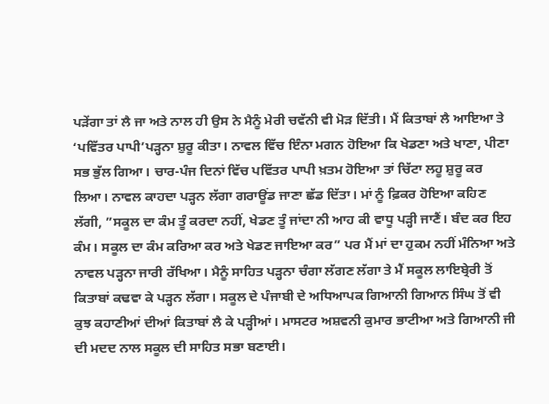ਪੜੇਂਗਾ ਤਾਂ ਲੈ ਜਾ ਅਤੇ ਨਾਲ ਹੀ ਉਸ ਨੇ ਮੈਨੂੰ ਮੇਰੀ ਚਵੱਨੀ ਵੀ ਮੋੜ ਦਿੱਤੀ। ਮੈਂ ਕਿਤਾਬਾਂ ਲੈ ਆਇਆ ਤੇ ‘ਪਵਿੱਤਰ ਪਾਪੀ’ਪੜ੍ਹਨਾ ਸ਼ੁਰੂ ਕੀਤਾ। ਨਾਵਲ ਵਿੱਚ ਇੰਨਾ ਮਗਨ ਹੋਇਆ ਕਿ ਖੇਡਣਾ ਅਤੇ ਖਾਣਾ, ਪੀਣਾ ਸਭ ਭੁੱਲ ਗਿਆ। ਚਾਰ-ਪੰਜ ਦਿਨਾਂ ਵਿੱਚ ਪਵਿੱਤਰ ਪਾਪੀ ਖ਼ਤਮ ਹੋਇਆ ਤਾਂ ਚਿੱਟਾ ਲਹੂ ਸ਼ੁਰੂ ਕਰ ਲਿਆ। ਨਾਵਲ ਕਾਹਦਾ ਪੜ੍ਹਨ ਲੱਗਾ ਗਰਾਊਂਡ ਜਾਣਾ ਛੱਡ ਦਿੱਤਾ। ਮਾਂ ਨੂੰ ਫ਼ਿਕਰ ਹੋਇਆ ਕਹਿਣ ਲੱਗੀ, ”ਸਕੂਲ ਦਾ ਕੰਮ ਤੂੰ ਕਰਦਾ ਨਹੀਂ, ਖੇਡਣ ਤੂੰ ਜਾਂਦਾ ਨੀ ਆਹ ਕੀ ਵਾਧੂ ਪੜ੍ਹੀ ਜਾਣੈਂ। ਬੰਦ ਕਰ ਇਹ ਕੰਮ। ਸਕੂਲ ਦਾ ਕੰਮ ਕਰਿਆ ਕਰ ਅਤੇ ਖੇਡਣ ਜਾਇਆ ਕਰ” ਪਰ ਮੈਂ ਮਾਂ ਦਾ ਹੁਕਮ ਨਹੀਂ ਮੰਨਿਆ ਅਤੇ ਨਾਵਲ ਪੜ੍ਹਨਾ ਜਾਰੀ ਰੱਖਿਆ। ਮੈਨੂੰ ਸਾਹਿਤ ਪੜ੍ਹਨਾ ਚੰਗਾ ਲੱਗਣ ਲੱਗਾ ਤੇ ਮੈਂ ਸਕੂਲ ਲਾਇਬ੍ਰੇਰੀ ਤੋਂ ਕਿਤਾਬਾਂ ਕਢਵਾ ਕੇ ਪੜ੍ਹਨ ਲੱਗਾ। ਸਕੂਲ ਦੇ ਪੰਜਾਬੀ ਦੇ ਅਧਿਆਪਕ ਗਿਆਨੀ ਗਿਆਨ ਸਿੰਘ ਤੋਂ ਵੀ ਕੁਝ ਕਹਾਣੀਆਂ ਦੀਆਂ ਕਿਤਾਬਾਂ ਲੈ ਕੇ ਪੜ੍ਹੀਆਂ। ਮਾਸਟਰ ਅਸ਼ਵਨੀ ਕੁਮਾਰ ਭਾਟੀਆ ਅਤੇ ਗਿਆਨੀ ਜੀ ਦੀ ਮਦਦ ਨਾਲ ਸਕੂਲ ਦੀ ਸਾਹਿਤ ਸਭਾ ਬਣਾਈ।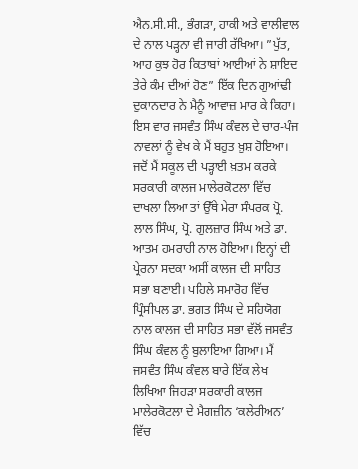ਐਨ.ਸੀ.ਸੀ., ਭੰਗੜਾ, ਹਾਕੀ ਅਤੇ ਵਾਲੀਵਾਲ ਦੇ ਨਾਲ ਪੜ੍ਹਨਾ ਵੀ ਜਾਰੀ ਰੱਖਿਆ। ”ਪੁੱਤ, ਆਹ ਕੁਝ ਹੋਰ ਕਿਤਾਬਾਂ ਆਈਆਂ ਨੇ ਸ਼ਾਇਦ ਤੇਰੇ ਕੰਮ ਦੀਆਂ ਹੋਣ” ਇੱਕ ਦਿਨ ਗੁਆਂਢੀ ਦੁਕਾਨਦਾਰ ਨੇ ਮੈਨੂੰ ਆਵਾਜ਼ ਮਾਰ ਕੇ ਕਿਹਾ। ਇਸ ਵਾਰ ਜਸਵੰਤ ਸਿੰਘ ਕੰਵਲ ਦੇ ਚਾਰ-ਪੰਜ ਨਾਵਲਾਂ ਨੂੰ ਵੇਖ ਕੇ ਮੈਂ ਬਹੁਤ ਖ਼ੁਸ਼ ਹੋਇਆ। ਜਦੋਂ ਮੈਂ ਸਕੂਲ ਦੀ ਪੜ੍ਹਾਈ ਖ਼ਤਮ ਕਰਕੇ ਸਰਕਾਰੀ ਕਾਲਜ ਮਾਲੇਰਕੋਟਲਾ ਵਿੱਚ ਦਾਖਲਾ ਲਿਆ ਤਾਂ ਉੱਥੇ ਮੇਰਾ ਸੰਪਰਕ ਪ੍ਰੋ. ਲਾਲ ਸਿੰਘ, ਪ੍ਰੋ. ਗੁਲਜ਼ਾਰ ਸਿੰਘ ਅਤੇ ਡਾ. ਆਤਮ ਹਮਰਾਹੀ ਨਾਲ ਹੋਇਆ। ਇਨ੍ਹਾਂ ਦੀ ਪ੍ਰੇਰਨਾ ਸਦਕਾ ਅਸੀਂ ਕਾਲਜ ਦੀ ਸਾਹਿਤ ਸਭਾ ਬਣਾਈ। ਪਹਿਲੇ ਸਮਾਰੋਹ ਵਿੱਚ ਪ੍ਰਿੰਸੀਪਲ ਡਾ. ਭਗਤ ਸਿੰਘ ਦੇ ਸਹਿਯੋਗ ਨਾਲ ਕਾਲਜ ਦੀ ਸਾਹਿਤ ਸਭਾ ਵੱਲੋਂ ਜਸਵੰਤ ਸਿੰਘ ਕੰਵਲ ਨੂੰ ਬੁਲਾਇਆ ਗਿਆ। ਮੈਂ ਜਸਵੰਤ ਸਿੰਘ ਕੰਵਲ ਬਾਰੇ ਇੱਕ ਲੇਖ ਲਿਖਿਆ ਜਿਹੜਾ ਸਰਕਾਰੀ ਕਾਲਜ ਮਾਲੇਰਕੋਟਲਾ ਦੇ ਮੈਗਜ਼ੀਨ ‘ਕਲੇਰੀਅਨ’ ਵਿੱਚ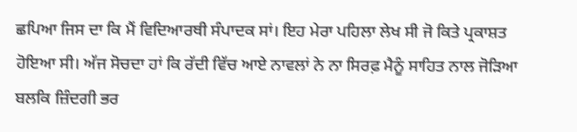ਛਪਿਆ ਜਿਸ ਦਾ ਕਿ ਮੈਂ ਵਿਦਿਆਰਥੀ ਸੰਪਾਦਕ ਸਾਂ। ਇਹ ਮੇਰਾ ਪਹਿਲਾ ਲੇਖ ਸੀ ਜੋ ਕਿਤੇ ਪ੍ਰਕਾਸ਼ਤ ਹੋਇਆ ਸੀ। ਅੱਜ ਸੋਚਦਾ ਹਾਂ ਕਿ ਰੱਦੀ ਵਿੱਚ ਆਏ ਨਾਵਲਾਂ ਨੇ ਨਾ ਸਿਰਫ਼ ਮੈਨੂੰ ਸਾਹਿਤ ਨਾਲ ਜੋੜਿਆ ਬਲਕਿ ਜ਼ਿੰਦਗੀ ਭਰ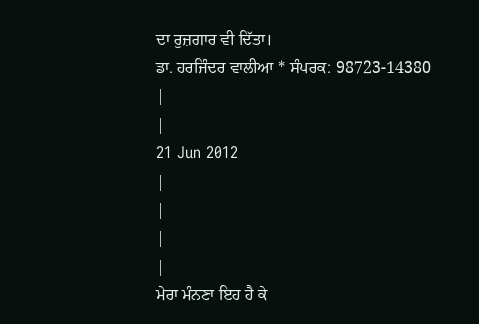ਦਾ ਰੁਜ਼ਗਾਰ ਵੀ ਦਿੱਤਾ।
ਡਾ. ਹਰਜਿੰਦਰ ਵਾਲੀਆ * ਸੰਪਰਕ: 98723-14380
|
|
21 Jun 2012
|
|
|
|
ਮੇਰਾ ਮੰਨਣਾ ਇਹ ਹੈ ਕੇ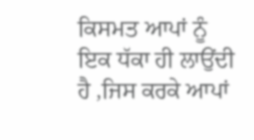ਕਿਸਮਤ ਆਪਾਂ ਨੂੰ ਇਕ ਧੱਕਾ ਹੀ ਲਾਉਂਦੀ ਹੈ ,ਜਿਸ ਕਰਕੇ ਆਪਾਂ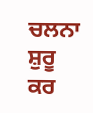ਚਲਨਾ ਸ਼ੁਰੂ ਕਰ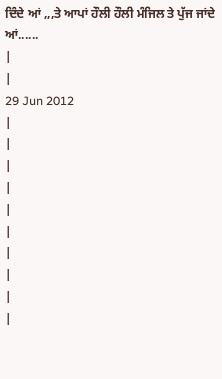ਦਿੰਦੇ ਆਂ ,,,ਤੇ ਆਪਾਂ ਹੌਲੀ ਹੌਲੀ ਮੰਜਿਲ ਤੇ ਪੁੱਜ ਜਾਂਦੇ ਆਂ......
|
|
29 Jun 2012
|
|
|
|
|
|
|
|
|
|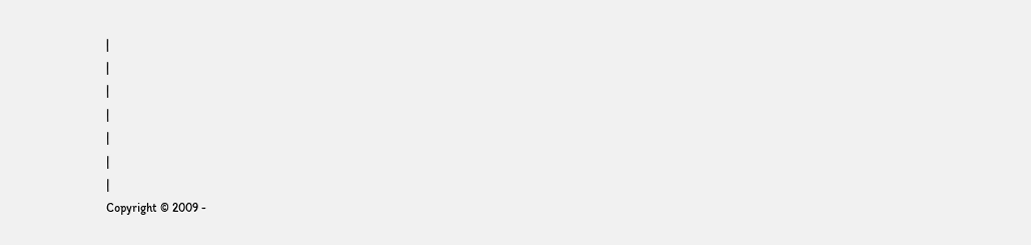|
|
|
|
|
|
|
Copyright © 2009 -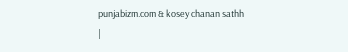punjabizm.com & kosey chanan sathh
|